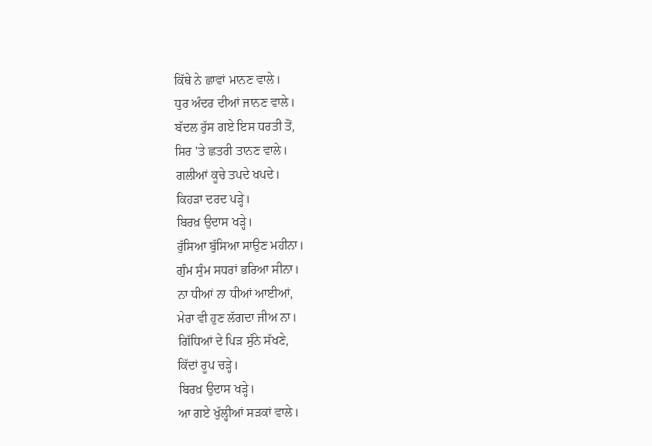ਕਿੱਥੇ ਨੇ ਛਾਵਾਂ ਮਾਨਣ ਵਾਲੇ।
ਧੁਰ ਅੰਦਰ ਦੀਆਂ ਜਾਨਣ ਵਾਲੇ।
ਬੱਦਲ ਰੁੱਸ ਗਏ ਇਸ ਧਰਤੀ ਤੋਂ,
ਸਿਰ 'ਤੇ ਛਤਰੀ ਤਾਨਣ ਵਾਲੇ।
ਗਲੀਆਂ ਕੂਚੇ ਤਪਦੇ ਖਪਦੇ।
ਕਿਹੜਾ ਦਰਦ ਪੜ੍ਹੇ।
ਬਿਰਖ਼ ਉਦਾਸ ਖੜ੍ਹੇ।
ਰੁੱਸਿਆ ਬੁੱਸਿਆ ਸਾਉਣ ਮਹੀਨਾ।
ਗੁੰਮ ਸੁੰਮ ਸਧਰਾਂ ਭਰਿਆ ਸੀਨਾ।
ਨਾ ਧੀਆਂ ਨਾ ਧੀਆਂ ਆਈਆਂ,
ਮੇਰਾ ਵੀ ਹੁਣ ਲੱਗਦਾ ਜੀਅ ਨਾ।
ਗਿੱਧਿਆਂ ਦੇ ਪਿੜ ਸੁੰਨੇ ਸੱਖਣੇ,
ਕਿੱਦਾਂ ਰੂਪ ਚੜ੍ਹੇ।
ਬਿਰਖ਼ ਉਦਾਸ ਖੜ੍ਹੇ।
ਆ ਗਏ ਖੁੱਲ੍ਹੀਆਂ ਸੜਕਾਂ ਵਾਲੇ।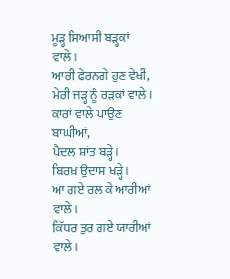ਮੂੜ੍ਹ ਸਿਆਸੀ ਬੜ੍ਹਕਾਂ ਵਾਲੇ।
ਆਰੀ ਫੇਰਨਗੇ ਹੁਣ ਵੇਖੀਂ,
ਮੇਰੀ ਜੜ੍ਹ ਨੂੰ ਰੜਕਾਂ ਵਾਲੇ।
ਕਾਰਾਂ ਵਾਲੇ ਪਾਉਣ ਬਾਘੀਆਂ,
ਪੈਦਲ ਸ਼ਾਂਤ ਬੜ੍ਹੇ।
ਬਿਰਖ਼ ਉਦਾਸ ਖੜ੍ਹੇ।
ਆ ਗਏ ਰਲ ਕੇ ਆਰੀਆਂ ਵਾਲੇ।
ਕਿੱਧਰ ਤੁਰ ਗਏ ਯਾਰੀਆਂ ਵਾਲੇ।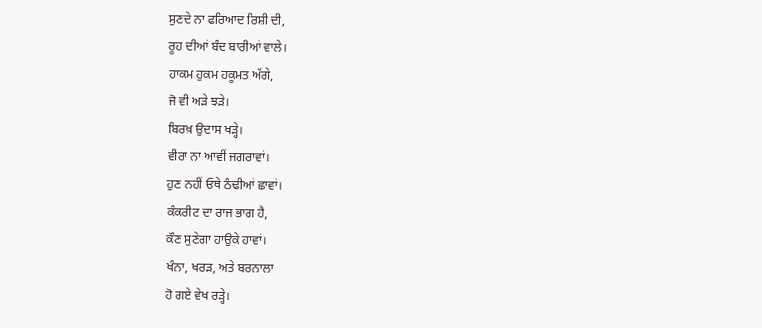ਸੁਣਦੇ ਨਾ ਫਰਿਆਦ ਰਿਸ਼ੀ ਦੀ,
ਰੂਹ ਦੀਆਂ ਬੰਦ ਬਾਰੀਆਂ ਵਾਲੇ।
ਹਾਕਮ ਹੁਕਮ ਹਕੂਮਤ ਅੱਗੇ,
ਜੋ ਵੀ ਅੜੇ ਝੜੇ।
ਬਿਰਖ਼ ਉਦਾਸ ਖੜ੍ਹੇ।
ਵੀਰਾ ਨਾ ਆਵੀਂ ਜਗਰਾਵਾਂ।
ਹੁਣ ਨਹੀਂ ਓਥੇ ਠੰਢੀਆਂ ਛਾਵਾਂ।
ਕੰਕਰੀਟ ਦਾ ਰਾਜ ਭਾਗ ਹੈ,
ਕੌਣ ਸੁਣੇਗਾ ਹਾਉਕੇ ਹਾਵਾਂ।
ਖੰਨਾ, ਖਰੜ, ਅਤੇ ਬਰਨਾਲਾ
ਹੋ ਗਏ ਵੇਖ ਰੜ੍ਹੇ।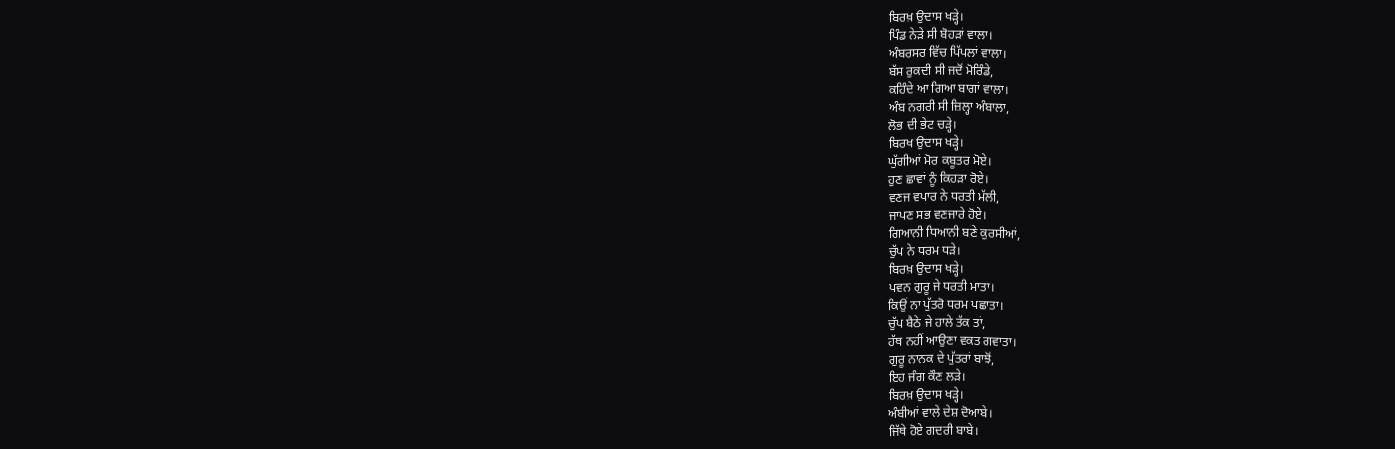ਬਿਰਖ਼ ਉਦਾਸ ਖੜ੍ਹੇ।
ਪਿੰਡ ਨੇੜੇ ਸੀ ਬੋਹੜਾਂ ਵਾਲਾ।
ਅੰਬਰਸਰ ਵਿੱਚ ਪਿੱਪਲਾਂ ਵਾਲਾ।
ਬੱਸ ਰੁਕਦੀ ਸੀ ਜਦੋਂ ਮੋਰਿੰਡੇ,
ਕਹਿੰਦੇ ਆ ਗਿਆ ਬਾਗਾਂ ਵਾਲਾ।
ਅੰਬ ਨਗਰੀ ਸੀ ਜ਼ਿਲ੍ਹਾ ਅੰਬਾਲਾ,
ਲੋਭ ਦੀ ਭੇਟ ਚੜ੍ਹੇ।
ਬਿਰਖ ਉਦਾਸ ਖੜ੍ਹੇ।
ਘੁੱਗੀਆਂ ਮੋਰ ਕਬੂਤਰ ਮੋਏ।
ਹੁਣ ਛਾਵਾਂ ਨੂੰ ਕਿਹੜਾ ਰੋਏ।
ਵਣਜ ਵਪਾਰ ਨੇ ਧਰਤੀ ਮੱਲੀ,
ਜਾਪਣ ਸਭ ਵਣਜਾਰੇ ਹੋਏ।
ਗਿਆਨੀ ਧਿਆਨੀ ਬਣੇ ਕੁਰਸੀਆਂ,
ਚੁੱਪ ਨੇ ਧਰਮ ਧੜੇ।
ਬਿਰਖ਼ ਉਦਾਸ ਖੜ੍ਹੇ।
ਪਵਨ ਗੁਰੂ ਜੇ ਧਰਤੀ ਮਾਤਾ।
ਕਿਉਂ ਨਾ ਪੁੱਤਰੋ ਧਰਮ ਪਛਾਤਾ।
ਚੁੱਪ ਬੈਠੇ ਜੇ ਹਾਲੇ ਤੱਕ ਤਾਂ,
ਹੱਥ ਨਹੀਂ ਆਉਣਾ ਵਕਤ ਗਵਾਤਾ।
ਗੁਰੂ ਨਾਨਕ ਦੇ ਪੁੱਤਰਾਂ ਬਾਝੋਂ,
ਇਹ ਜੰਗ ਕੌਣ ਲੜੇ।
ਬਿਰਖ਼ ਉਦਾਸ ਖੜ੍ਹੇ।
ਅੰਬੀਆਂ ਵਾਲੇ ਦੇਸ਼ ਦੋਆਬੇ।
ਜਿੱਥੇ ਹੋਏ ਗਦਰੀ ਬਾਬੇ।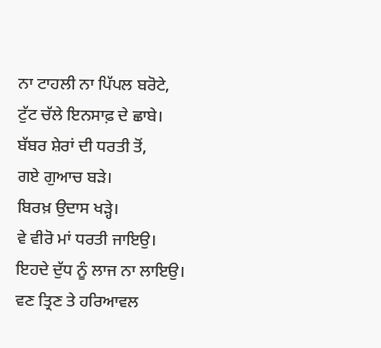ਨਾ ਟਾਹਲੀ ਨਾ ਪਿੱਪਲ ਬਰੋਟੇ,
ਟੁੱਟ ਚੱਲੇ ਇਨਸਾਫ਼ ਦੇ ਛਾਬੇ।
ਬੱਬਰ ਸ਼ੇਰਾਂ ਦੀ ਧਰਤੀ ਤੋਂ,
ਗਏ ਗੁਆਚ ਬੜੇ।
ਬਿਰਖ਼ ਉਦਾਸ ਖੜ੍ਹੇ।
ਵੇ ਵੀਰੋ ਮਾਂ ਧਰਤੀ ਜਾਇਉ।
ਇਹਦੇ ਦੁੱਧ ਨੂੰ ਲਾਜ ਨਾ ਲਾਇਉ।
ਵਣ ਤ੍ਰਿਣ ਤੇ ਹਰਿਆਵਲ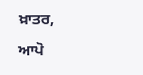ਖ਼ਾਤਰ,
ਆਪੋ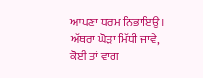ਆਪਣਾ ਧਰਮ ਨਿਭਾਇਉ।
ਅੱਥਰਾ ਘੋੜਾ ਮਿੱਧੀ ਜਾਵੇ,
ਕੋਈ ਤਾਂ ਵਾਗ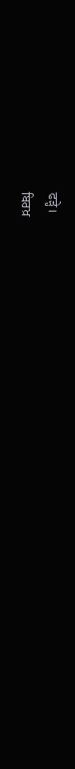ਫੜ੍ਹੇ।
ਬਿਰਖ਼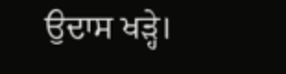ਉਦਾਸ ਖੜ੍ਹੇ।